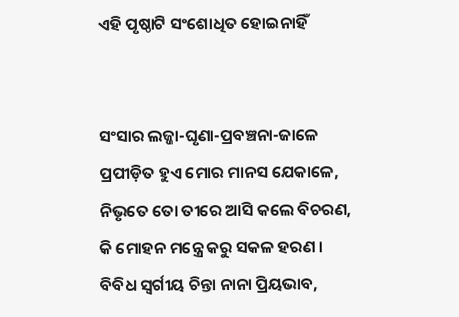ଏହି ପୃଷ୍ଠାଟି ସଂଶୋଧିତ ହୋଇନାହିଁ


ସଂସାର ଲଜ୍ଜା-ଘୃଣା-ପ୍ରବଞ୍ଚନା-ଜାଳେ
ପ୍ରପୀଡ଼ିତ ହୁଏ ମୋର ମାନସ ଯେକାଳେ,
ନିଭୃତେ ତୋ ତୀରେ ଆସି କଲେ ବିଚରଣ,
କି ମୋହନ ମନ୍ତ୍ରେ କରୁ ସକଳ ହରଣ ।
ବିବିଧ ସ୍ୱର୍ଗୀୟ ଚିନ୍ତା ନାନା ପ୍ରିୟଭାବ,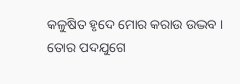କଳୁଷିତ ହୃଦେ ମୋର କରାଉ ଉଦ୍ଭବ ।
ତୋର ପଦଯୁଗେ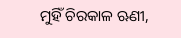ମୁହିଁ ଚିରକାଳ ଋଣୀ,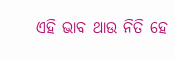ଏହି ଭାବ ଥାଉ ନିତି ହେ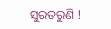ସୁରତରୁଣି !